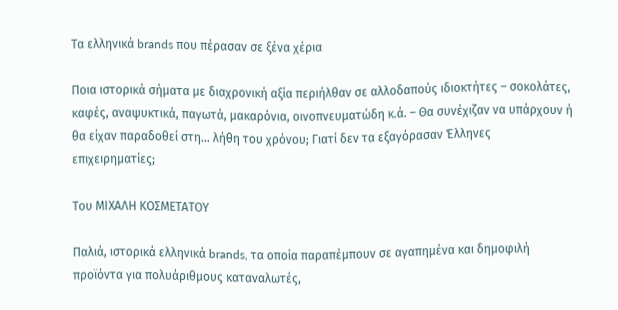Τα ελληνικά brands που πέρασαν σε ξένα χέρια

Ποια ιστορικά σήματα με διαχρονική αξία περιήλθαν σε αλλοδαπούς ιδιοκτήτες – σοκολάτες, καφές, αναψυκτικά, παγωτά, μακαρόνια, οινοπνευματώδη κ.ά. – Θα συνέχιζαν να υπάρχουν ή θα είχαν παραδοθεί στη… λήθη του χρόνου; Γιατί δεν τα εξαγόρασαν Έλληνες επιχειρηματίες;

Του ΜΙΧΑΛΗ ΚΟΣΜΕΤΑΤΟΥ

Παλιά, ιστορικά ελληνικά brands, τα οποία παραπέμπουν σε αγαπημένα και δημοφιλή προϊόντα για πολυάριθμους καταναλωτές,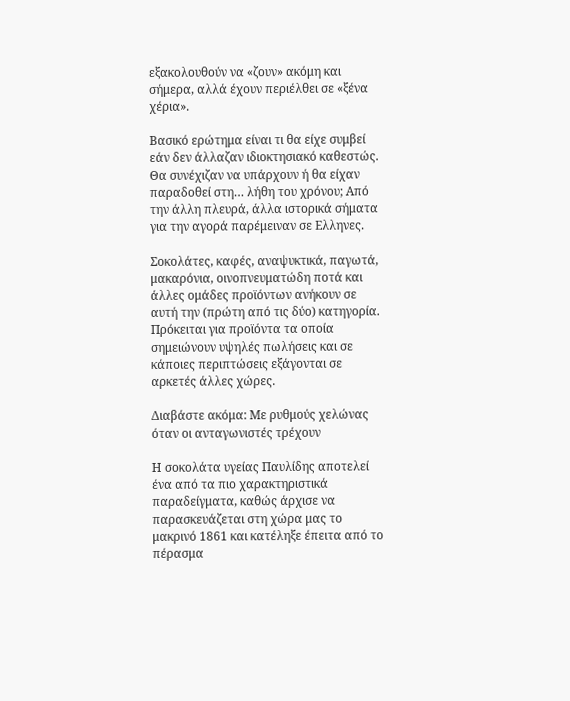εξακολουθούν να «ζουν» ακόμη και σήμερα, αλλά έχουν περιέλθει σε «ξένα χέρια».

Βασικό ερώτημα είναι τι θα είχε συμβεί εάν δεν άλλαζαν ιδιοκτησιακό καθεστώς. Θα συνέχιζαν να υπάρχουν ή θα είχαν παραδοθεί στη… λήθη του χρόνου; Από την άλλη πλευρά, άλλα ιστορικά σήματα για την αγορά παρέμειναν σε Ελληνες.

Σοκολάτες, καφές, αναψυκτικά, παγωτά, μακαρόνια, οινοπνευματώδη ποτά και άλλες ομάδες προϊόντων ανήκουν σε αυτή την (πρώτη από τις δύο) κατηγορία. Πρόκειται για προϊόντα τα οποία σημειώνουν υψηλές πωλήσεις και σε κάποιες περιπτώσεις εξάγονται σε αρκετές άλλες χώρες.

Διαβάστε ακόμα: Με ρυθμούς χελώνας όταν οι ανταγωνιστές τρέχουν

Η σοκολάτα υγείας Παυλίδης αποτελεί ένα από τα πιο χαρακτηριστικά παραδείγματα, καθώς άρχισε να παρασκευάζεται στη χώρα μας το μακρινό 1861 και κατέληξε έπειτα από το πέρασμα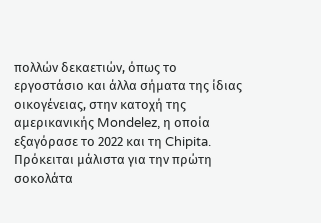πολλών δεκαετιών, όπως το εργοστάσιο και άλλα σήματα της ίδιας οικογένειας, στην κατοχή της αμερικανικής Mondelez, η οποία εξαγόρασε το 2022 και τη Chipita. Πρόκειται μάλιστα για την πρώτη σοκολάτα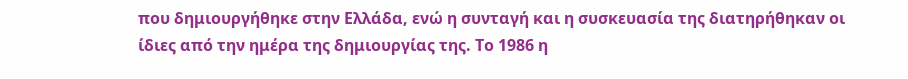που δημιουργήθηκε στην Ελλάδα, ενώ η συνταγή και η συσκευασία της διατηρήθηκαν οι ίδιες από την ημέρα της δημιουργίας της. Το 1986 η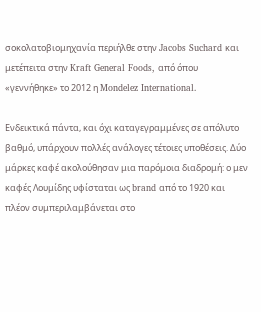σοκολατοβιομηχανία περιήλθε στην Jacobs Suchard και μετέπειτα στην Kraft General Foods, από όπου «γεννήθηκε» το 2012 η Mondelez International.

Ενδεικτικά πάντα, και όχι καταγεγραμμένες σε απόλυτο βαθμό, υπάρχουν πολλές ανάλογες τέτοιες υποθέσεις. Δύο μάρκες καφέ ακολούθησαν μια παρόμοια διαδρομή: ο μεν καφές Λουμίδης υφίσταται ως brand από το 1920 και πλέον συμπεριλαμβάνεται στο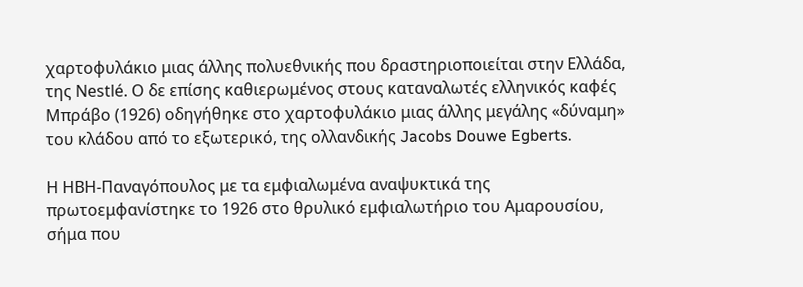χαρτοφυλάκιο μιας άλλης πολυεθνικής που δραστηριοποιείται στην Ελλάδα, της Nestlé. Ο δε επίσης καθιερωμένος στους καταναλωτές ελληνικός καφές Μπράβο (1926) οδηγήθηκε στο χαρτοφυλάκιο μιας άλλης μεγάλης «δύναμη» του κλάδου από το εξωτερικό, της ολλανδικής Jacobs Douwe Egberts.

Η ΗΒΗ-Παναγόπουλος με τα εμφιαλωμένα αναψυκτικά της πρωτοεμφανίστηκε το 1926 στο θρυλικό εμφιαλωτήριο του Αμαρουσίου, σήμα που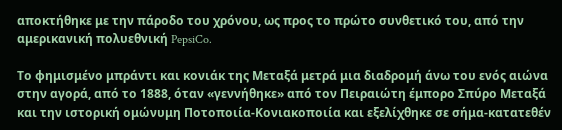αποκτήθηκε με την πάροδο του χρόνου, ως προς το πρώτο συνθετικό του, από την αμερικανική πολυεθνική PepsiCo.

Το φημισμένο μπράντι και κονιάκ της Μεταξά μετρά μια διαδρομή άνω του ενός αιώνα στην αγορά, από το 1888, όταν «γεννήθηκε» από τον Πειραιώτη έμπορο Σπύρο Μεταξά και την ιστορική ομώνυμη Ποτοποιία-Κονιακοποιία και εξελίχθηκε σε σήμα-κατατεθέν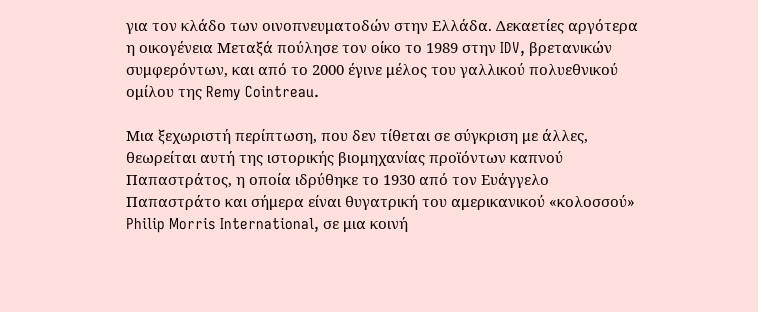για τον κλάδο των οινοπνευματοδών στην Ελλάδα. Δεκαετίες αργότερα η οικογένεια Μεταξά πούλησε τον οίκο το 1989 στην IDV, βρετανικών συμφερόντων, και από το 2000 έγινε μέλος του γαλλικού πολυεθνικού ομίλου της Remy Cointreau.

Μια ξεχωριστή περίπτωση, που δεν τίθεται σε σύγκριση με άλλες, θεωρείται αυτή της ιστορικής βιομηχανίας προϊόντων καπνού Παπαστράτος, η οποία ιδρύθηκε το 1930 από τον Ευάγγελο Παπαστράτο και σήμερα είναι θυγατρική του αμερικανικού «κολοσσού» Philip Morris International, σε μια κοινή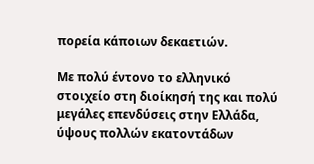πορεία κάποιων δεκαετιών.

Με πολύ έντονο το ελληνικό στοιχείο στη διοίκησή της και πολύ μεγάλες επενδύσεις στην Ελλάδα, ύψους πολλών εκατοντάδων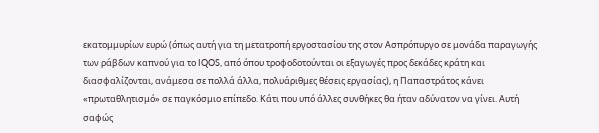εκατομμυρίων ευρώ (όπως αυτή για τη μετατροπή εργοστασίου της στον Ασπρόπυργο σε μονάδα παραγωγής των ράβδων καπνού για το IQOS, από όπου τροφοδοτούνται οι εξαγωγές προς δεκάδες κράτη και διασφαλίζονται, ανάμεσα σε πολλά άλλα, πολυάριθμες θέσεις εργασίας), η Παπαστράτος κάνει «πρωταθλητισμό» σε παγκόσμιο επίπεδο. Κάτι που υπό άλλες συνθήκες θα ήταν αδύνατον να γίνει. Αυτή σαφώς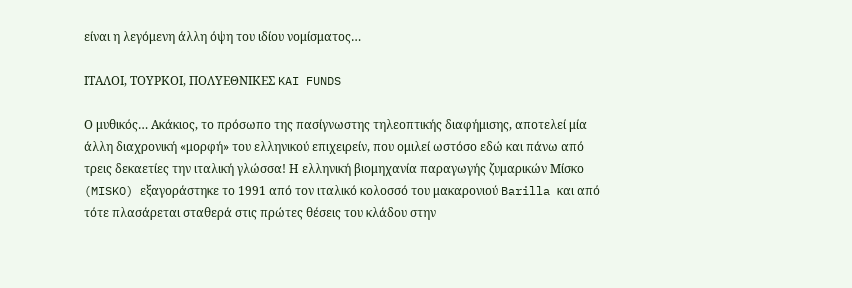είναι η λεγόμενη άλλη όψη του ιδίου νομίσματος…

ΙΤΑΛΟΙ, ΤΟΥΡΚΟΙ, ΠΟΛΥΕΘΝΙΚΕΣ KAI FUNDS

Ο μυθικός… Ακάκιος, το πρόσωπο της πασίγνωστης τηλεοπτικής διαφήμισης, αποτελεί μία άλλη διαχρονική «μορφή» του ελληνικού επιχειρείν, που ομιλεί ωστόσο εδώ και πάνω από τρεις δεκαετίες την ιταλική γλώσσα! Η ελληνική βιομηχανία παραγωγής ζυμαρικών Μίσκο (MISKO) εξαγοράστηκε το 1991 από τον ιταλικό κολοσσό του μακαρονιού Barilla και από τότε πλασάρεται σταθερά στις πρώτες θέσεις του κλάδου στην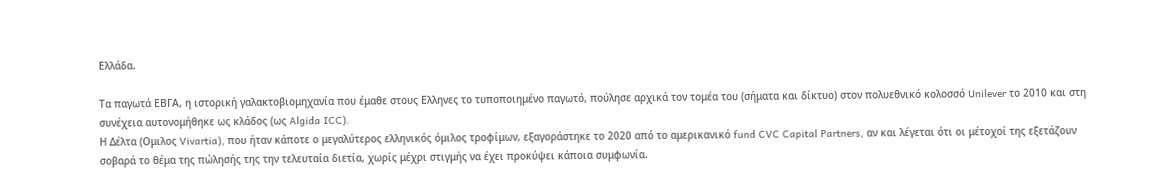Ελλάδα.

Τα παγωτά ΕΒΓΑ, η ιστορική γαλακτοβιομηχανία που έμαθε στους Ελληνες το τυποποιημένο παγωτό, πούλησε αρχικά τον τομέα του (σήματα και δίκτυο) στον πολυεθνικό κολοσσό Unilever το 2010 και στη συνέχεια αυτονομήθηκε ως κλάδος (ως Algida ICC).
Η Δέλτα (Ομιλος Vivartia), που ήταν κάποτε ο μεγαλύτερος ελληνικός όμιλος τροφίμων, εξαγοράστηκε το 2020 από το αμερικανικό fund CVC Capital Partners, αν και λέγεται ότι οι μέτοχοί της εξετάζουν σοβαρά το θέμα της πώλησής της την τελευταία διετία, χωρίς μέχρι στιγμής να έχει προκύψει κάποια συμφωνία.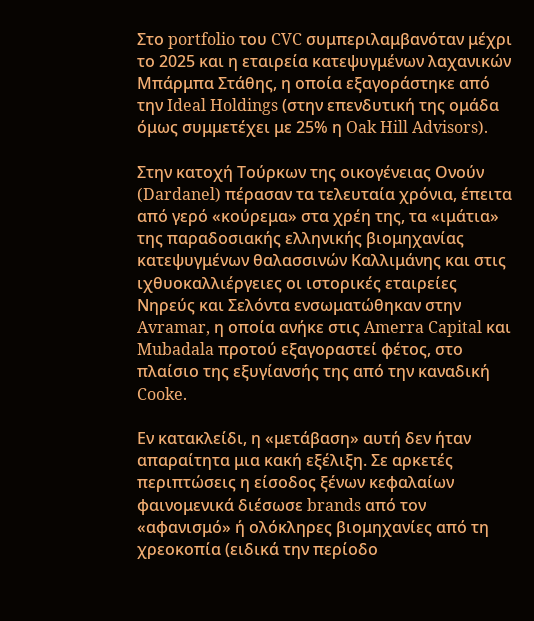Στο portfolio του CVC συμπεριλαμβανόταν μέχρι το 2025 και η εταιρεία κατεψυγμένων λαχανικών Μπάρμπα Στάθης, η οποία εξαγοράστηκε από την Ideal Holdings (στην επενδυτική της ομάδα όμως συμμετέχει με 25% η Oak Hill Advisors).

Στην κατοχή Τούρκων της οικογένειας Ονούν (Dardanel) πέρασαν τα τελευταία χρόνια, έπειτα από γερό «κούρεμα» στα χρέη της, τα «ιμάτια» της παραδοσιακής ελληνικής βιομηχανίας κατεψυγμένων θαλασσινών Καλλιμάνης και στις ιχθυοκαλλιέργειες οι ιστορικές εταιρείες Νηρεύς και Σελόντα ενσωματώθηκαν στην Avramar, η οποία ανήκε στις Amerra Capital και Mubadala προτού εξαγοραστεί φέτος, στο πλαίσιο της εξυγίανσής της από την καναδική Cooke.

Εν κατακλείδι, η «μετάβαση» αυτή δεν ήταν απαραίτητα μια κακή εξέλιξη. Σε αρκετές περιπτώσεις η είσοδος ξένων κεφαλαίων φαινομενικά διέσωσε brands από τον «αφανισμό» ή ολόκληρες βιομηχανίες από τη χρεοκοπία (ειδικά την περίοδο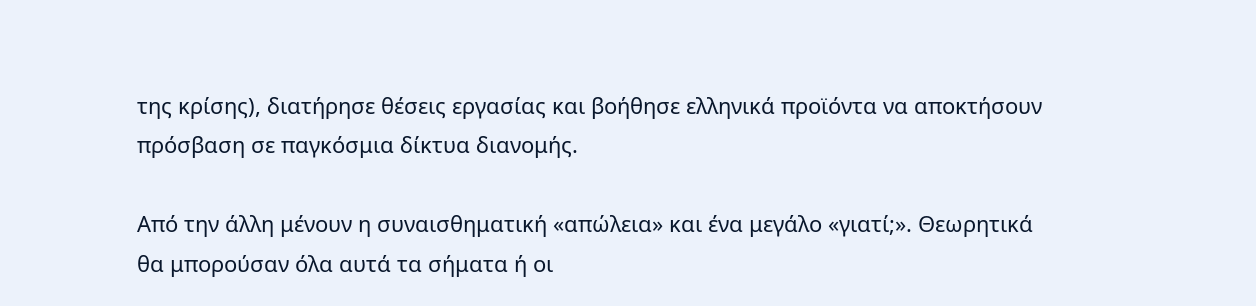της κρίσης), διατήρησε θέσεις εργασίας και βοήθησε ελληνικά προϊόντα να αποκτήσουν πρόσβαση σε παγκόσμια δίκτυα διανομής.

Από την άλλη μένουν η συναισθηματική «απώλεια» και ένα μεγάλο «γιατί;». Θεωρητικά θα μπορούσαν όλα αυτά τα σήματα ή οι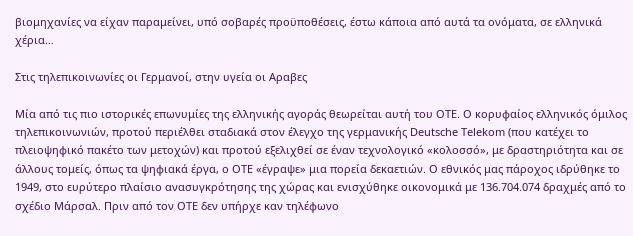βιομηχανίες να είχαν παραμείνει, υπό σοβαρές προϋποθέσεις, έστω κάποια από αυτά τα ονόματα, σε ελληνικά χέρια…

Στις τηλεπικοινωνίες οι Γερμανοί, στην υγεία οι Αραβες

Μία από τις πιο ιστορικές επωνυμίες της ελληνικής αγοράς θεωρείται αυτή του ΟΤΕ. Ο κορυφαίος ελληνικός όμιλος τηλεπικοινωνιών, προτού περιέλθει σταδιακά στον έλεγχο της γερμανικής Deutsche Telekom (που κατέχει το πλειοψηφικό πακέτο των μετοχών) και προτού εξελιχθεί σε έναν τεχνολογικό «κολοσσό», με δραστηριότητα και σε άλλους τομείς, όπως τα ψηφιακά έργα, ο ΟΤΕ «έγραψε» μια πορεία δεκαετιών. Ο εθνικός μας πάροχος ιδρύθηκε το 1949, στο ευρύτερο πλαίσιο ανασυγκρότησης της χώρας και ενισχύθηκε οικονομικά με 136.704.074 δραχμές από το σχέδιο Μάρσαλ. Πριν από τον ΟΤΕ δεν υπήρχε καν τηλέφωνο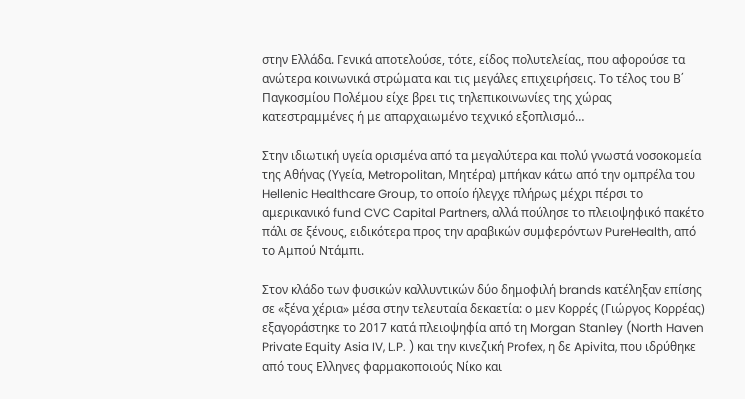στην Ελλάδα. Γενικά αποτελούσε, τότε, είδος πολυτελείας, που αφορούσε τα ανώτερα κοινωνικά στρώματα και τις μεγάλες επιχειρήσεις. Το τέλος του Β΄ Παγκοσμίου Πολέμου είχε βρει τις τηλεπικοινωνίες της χώρας κατεστραμμένες ή με απαρχαιωμένο τεχνικό εξοπλισμό…

Στην ιδιωτική υγεία ορισμένα από τα μεγαλύτερα και πολύ γνωστά νοσοκομεία της Αθήνας (Υγεία, Metropolitan, Μητέρα) μπήκαν κάτω από την ομπρέλα του Hellenic Healthcare Group, το οποίο ήλεγχε πλήρως μέχρι πέρσι το αμερικανικό fund CVC Capital Partners, αλλά πούλησε το πλειοψηφικό πακέτο πάλι σε ξένους, ειδικότερα προς την αραβικών συμφερόντων PureHealth, από το Αμπού Ντάμπι.

Στον κλάδο των φυσικών καλλυντικών δύο δημοφιλή brands κατέληξαν επίσης σε «ξένα χέρια» μέσα στην τελευταία δεκαετία: ο μεν Κορρές (Γιώργος Κορρέας) εξαγοράστηκε το 2017 κατά πλειοψηφία από τη Morgan Stanley (North Haven Private Equity Asia IV, L.P. ) και την κινεζική Profex, η δε Apivita, που ιδρύθηκε από τους Ελληνες φαρμακοποιούς Νίκο και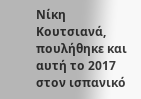Νίκη Κουτσιανά, πουλήθηκε και αυτή το 2017 στον ισπανικό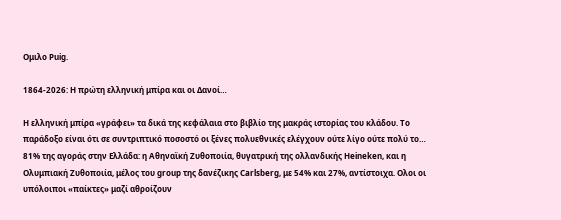Ομιλο Puig.

1864-2026: Η πρώτη ελληνική μπίρα και οι Δανοί…

Η ελληνική μπίρα «γράφει» τα δικά της κεφάλαια στο βιβλίο της μακράς ιστορίας του κλάδου. Το παράδοξο είναι ότι σε συντριπτικό ποσοστό οι ξένες πολυεθνικές ελέγχουν ούτε λίγο ούτε πολύ το… 81% της αγοράς στην Ελλάδα: η Αθηναϊκή Ζυθοποιία, θυγατρική της ολλανδικής Heineken, και η Ολυμπιακή Ζυθοποιία, μέλος του group της δανέζικης Carlsberg, με 54% και 27%, αντίστοιχα. Ολοι οι υπόλοιποι «παίκτες» μαζί αθροίζουν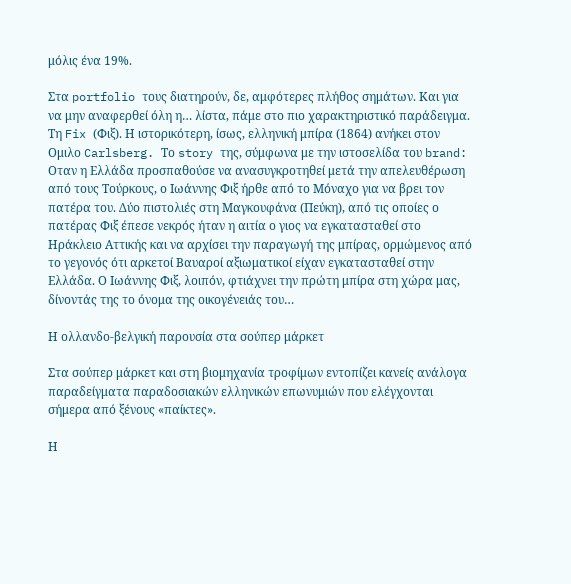μόλις ένα 19%.

Στα portfolio τους διατηρούν, δε, αμφότερες πλήθος σημάτων. Και για να μην αναφερθεί όλη η… λίστα, πάμε στο πιο χαρακτηριστικό παράδειγμα. Τη Fix (Φιξ). Η ιστορικότερη, ίσως, ελληνική μπίρα (1864) ανήκει στον Ομιλο Carlsberg. Το story της, σύμφωνα με την ιστοσελίδα του brand: Οταν η Ελλάδα προσπαθούσε να ανασυγκροτηθεί μετά την απελευθέρωση από τους Τούρκους, ο Ιωάννης Φιξ ήρθε από το Μόναχο για να βρει τον πατέρα του. Δύο πιστολιές στη Μαγκουφάνα (Πεύκη), από τις οποίες ο πατέρας Φιξ έπεσε νεκρός ήταν η αιτία ο γιος να εγκατασταθεί στο Ηράκλειο Αττικής και να αρχίσει την παραγωγή της μπίρας, ορμώμενος από το γεγονός ότι αρκετοί Βαυαροί αξιωματικοί είχαν εγκατασταθεί στην Ελλάδα. Ο Ιωάννης Φιξ, λοιπόν, φτιάχνει την πρώτη μπίρα στη χώρα μας, δίνοντάς της το όνομα της οικογένειάς του…

Η ολλανδο-βελγική παρουσία στα σούπερ μάρκετ

Στα σούπερ μάρκετ και στη βιομηχανία τροφίμων εντοπίζει κανείς ανάλογα παραδείγματα παραδοσιακών ελληνικών επωνυμιών που ελέγχονται σήμερα από ξένους «παίκτες».

Η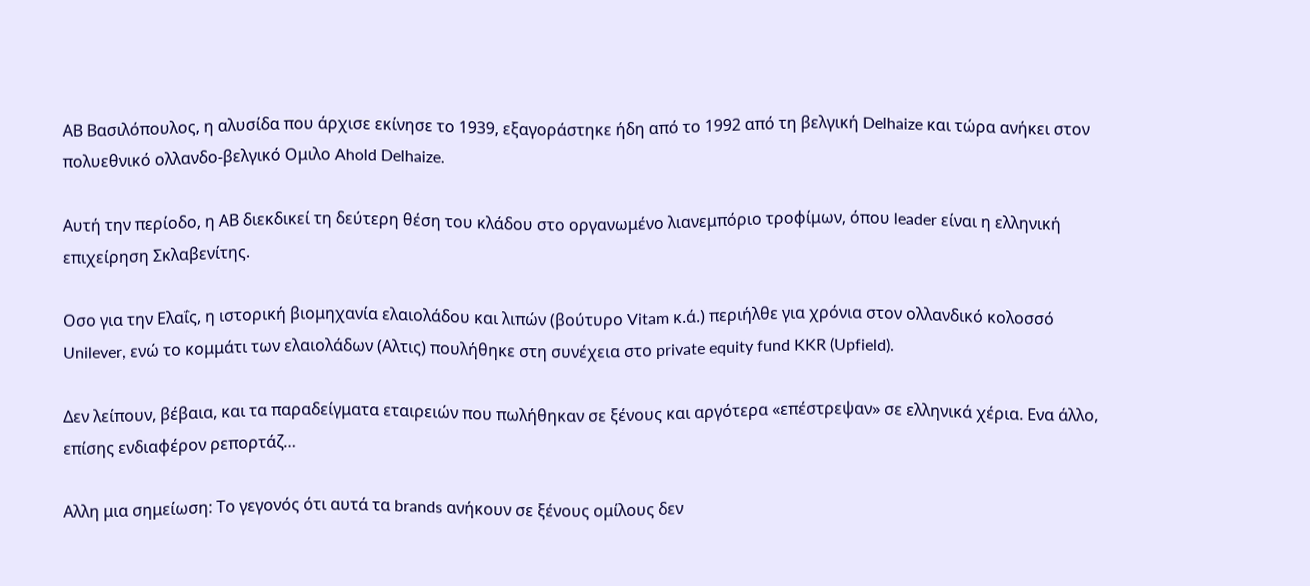ΑΒ Βασιλόπουλος, η αλυσίδα που άρχισε εκίνησε το 1939, εξαγοράστηκε ήδη από το 1992 από τη βελγική Delhaize και τώρα ανήκει στον πολυεθνικό ολλανδο-βελγικό Ομιλο Ahold Delhaize.

Αυτή την περίοδο, η ΑΒ διεκδικεί τη δεύτερη θέση του κλάδου στο οργανωμένο λιανεμπόριο τροφίμων, όπου leader είναι η ελληνική επιχείρηση Σκλαβενίτης.

Οσο για την Ελαΐς, η ιστορική βιομηχανία ελαιολάδου και λιπών (βούτυρο Vitam κ.ά.) περιήλθε για χρόνια στον ολλανδικό κολοσσό Unilever, ενώ το κομμάτι των ελαιολάδων (Αλτις) πουλήθηκε στη συνέχεια στο private equity fund KKR (Upfield).

Δεν λείπουν, βέβαια, και τα παραδείγματα εταιρειών που πωλήθηκαν σε ξένους και αργότερα «επέστρεψαν» σε ελληνικά χέρια. Ενα άλλο, επίσης ενδιαφέρον ρεπορτάζ…

Αλλη μια σημείωση: Το γεγονός ότι αυτά τα brands ανήκουν σε ξένους ομίλους δεν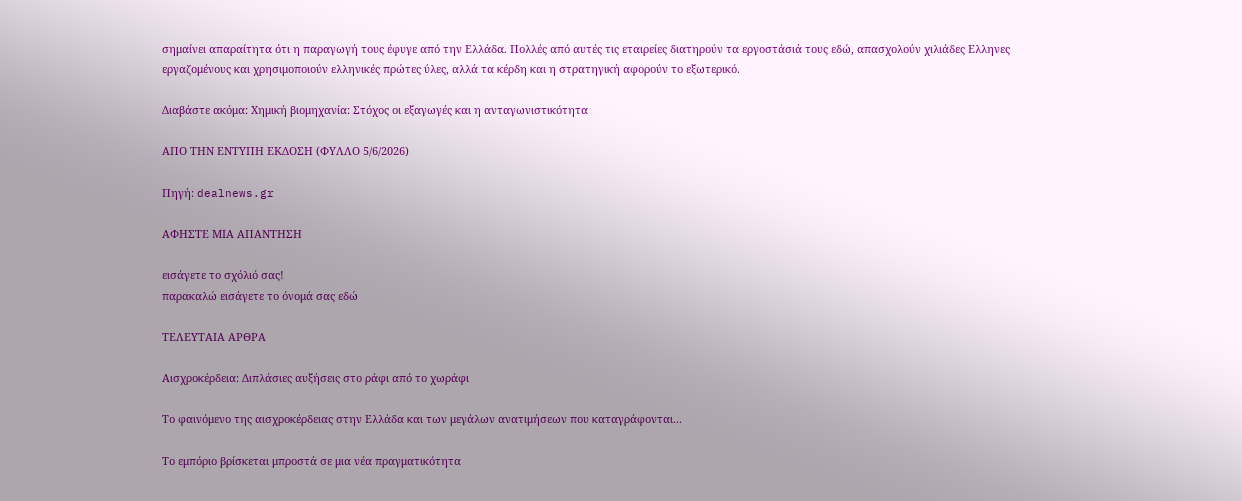σημαίνει απαραίτητα ότι η παραγωγή τους έφυγε από την Ελλάδα. Πολλές από αυτές τις εταιρείες διατηρούν τα εργοστάσιά τους εδώ, απασχολούν χιλιάδες Ελληνες εργαζομένους και χρησιμοποιούν ελληνικές πρώτες ύλες, αλλά τα κέρδη και η στρατηγική αφορούν το εξωτερικό.

Διαβάστε ακόμα: Χημική βιομηχανία: Στόχος οι εξαγωγές και η ανταγωνιστικότητα

ΑΠΟ ΤΗΝ ΕΝΤΥΠΗ ΕΚΔΟΣΗ (ΦΥΛΛΟ 5/6/2026)

Πηγή: dealnews.gr

ΑΦΗΣΤΕ ΜΙΑ ΑΠΑΝΤΗΣΗ

εισάγετε το σχόλιό σας!
παρακαλώ εισάγετε το όνομά σας εδώ

ΤΕΛΕΥΤΑΙΑ ΑΡΘΡΑ

Αισχροκέρδεια: Διπλάσιες αυξήσεις στο ράφι από το χωράφι

Το φαινόμενο της αισχροκέρδειας στην Ελλάδα και των μεγάλων ανατιμήσεων που καταγράφονται...

Το εμπόριο βρίσκεται μπροστά σε μια νέα πραγματικότητα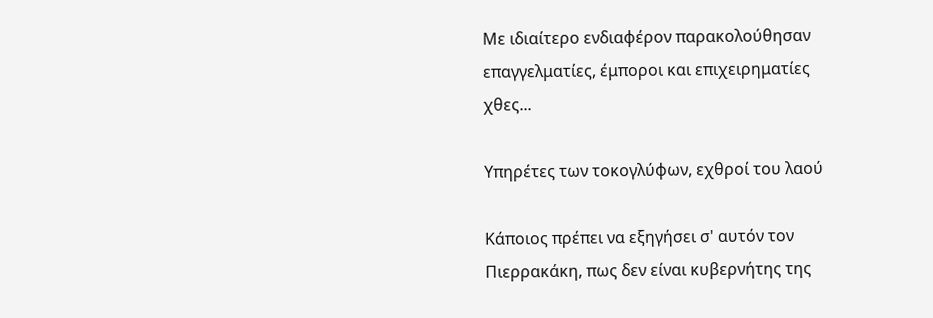Με ιδιαίτερο ενδιαφέρον παρακολούθησαν επαγγελματίες, έμποροι και επιχειρηματίες χθες...

Υπηρέτες των τοκογλύφων, εχθροί του λαού

Κάποιος πρέπει να εξηγήσει σ' αυτόν τον Πιερρακάκη, πως δεν είναι κυβερνήτης της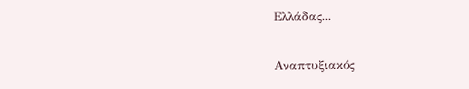Ελλάδας...

Αναπτυξιακός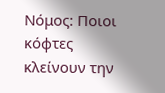Νόμος: Ποιοι κόφτες κλείνουν την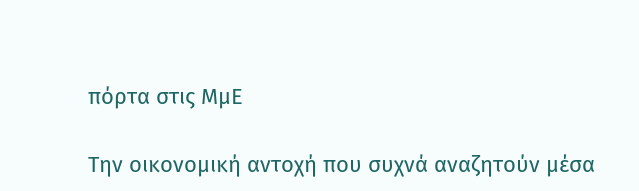πόρτα στις ΜμΕ

Την οικονομική αντοχή που συχνά αναζητούν μέσα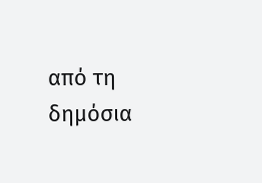από τη δημόσια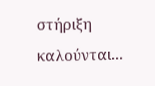στήριξη καλούνται...